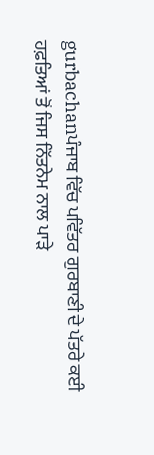gurbachanਪੰਜਾਬ ਵਿੱਚ ਪਵਿੱਤਰ ਗੁਰਬਾਣੀ ਦੇ ਪੱਤਰੇ ਕਈ ਹਫ਼ਤਿਆਂ ਤੋਂ ਜਿਸ ਨਿੱਤਨੇਮ ਨਾਲ ਪਾੜੇ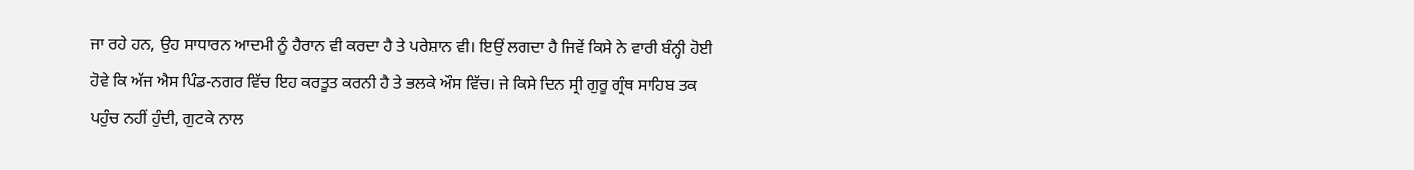ਜਾ ਰਹੇ ਹਨ, ਉਹ ਸਾਧਾਰਨ ਆਦਮੀ ਨੂੰ ਹੈਰਾਨ ਵੀ ਕਰਦਾ ਹੈ ਤੇ ਪਰੇਸ਼ਾਨ ਵੀ। ਇਉਂ ਲਗਦਾ ਹੈ ਜਿਵੇਂ ਕਿਸੇ ਨੇ ਵਾਰੀ ਬੰਨ੍ਹੀ ਹੋਈ ਹੋਵੇ ਕਿ ਅੱਜ ਐਸ ਪਿੰਡ-ਨਗਰ ਵਿੱਚ ਇਹ ਕਰਤੂਤ ਕਰਨੀ ਹੈ ਤੇ ਭਲਕੇ ਔਸ ਵਿੱਚ। ਜੇ ਕਿਸੇ ਦਿਨ ਸ੍ਰੀ ਗੁਰੂ ਗ੍ਰੰਥ ਸਾਹਿਬ ਤਕ ਪਹੁੰਚ ਨਹੀਂ ਹੁੰਦੀ, ਗੁਟਕੇ ਨਾਲ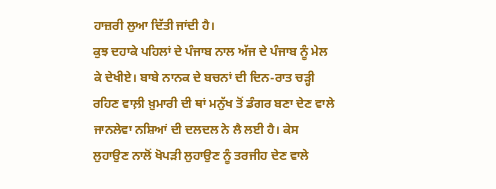ਹਾਜ਼ਰੀ ਲੁਆ ਦਿੱਤੀ ਜਾਂਦੀ ਹੈ।
ਕੁਝ ਦਹਾਕੇ ਪਹਿਲਾਂ ਦੇ ਪੰਜਾਬ ਨਾਲ ਅੱਜ ਦੇ ਪੰਜਾਬ ਨੂੰ ਮੇਲ ਕੇ ਦੇਖੀਏ। ਬਾਬੇ ਨਾਨਕ ਦੇ ਬਚਨਾਂ ਦੀ ਦਿਨ-ਰਾਤ ਚੜ੍ਹੀ ਰਹਿਣ ਵਾਲ਼ੀ ਖ਼ੁਮਾਰੀ ਦੀ ਥਾਂ ਮਨੁੱਖ ਤੋਂ ਡੰਗਰ ਬਣਾ ਦੇਣ ਵਾਲੇ ਜਾਨਲੇਵਾ ਨਸ਼ਿਆਂ ਦੀ ਦਲਦਲ ਨੇ ਲੈ ਲਈ ਹੈ। ਕੇਸ ਲੁਹਾਉਣ ਨਾਲੋਂ ਖੋਪੜੀ ਲੁਹਾਉਣ ਨੂੰ ਤਰਜੀਹ ਦੇਣ ਵਾਲੇ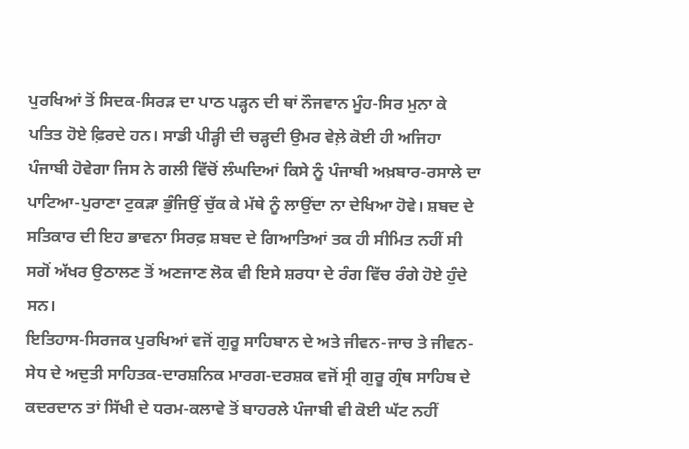ਪੁਰਖਿਆਂ ਤੋਂ ਸਿਦਕ-ਸਿਰੜ ਦਾ ਪਾਠ ਪੜ੍ਹਨ ਦੀ ਥਾਂ ਨੌਜਵਾਨ ਮੂੰਹ-ਸਿਰ ਮੁਨਾ ਕੇ ਪਤਿਤ ਹੋਏ ਫ਼ਿਰਦੇ ਹਨ। ਸਾਡੀ ਪੀੜ੍ਹੀ ਦੀ ਚੜ੍ਹਦੀ ਉਮਰ ਵੇਲ਼ੇ ਕੋਈ ਹੀ ਅਜਿਹਾ ਪੰਜਾਬੀ ਹੋਵੇਗਾ ਜਿਸ ਨੇ ਗਲੀ ਵਿੱਚੋਂ ਲੰਘਦਿਆਂ ਕਿਸੇ ਨੂੰ ਪੰਜਾਬੀ ਅਖ਼ਬਾਰ-ਰਸਾਲੇ ਦਾ ਪਾਟਿਆ-ਪੁਰਾਣਾ ਟੁਕੜਾ ਭੁੰਜਿਉਂ ਚੁੱਕ ਕੇ ਮੱਥੇ ਨੂੰ ਲਾਉਂਦਾ ਨਾ ਦੇਖਿਆ ਹੋਵੇ। ਸ਼ਬਦ ਦੇ ਸਤਿਕਾਰ ਦੀ ਇਹ ਭਾਵਨਾ ਸਿਰਫ਼ ਸ਼ਬਦ ਦੇ ਗਿਆਤਿਆਂ ਤਕ ਹੀ ਸੀਮਿਤ ਨਹੀਂ ਸੀ ਸਗੋਂ ਅੱਖਰ ਉਠਾਲਣ ਤੋਂ ਅਣਜਾਣ ਲੋਕ ਵੀ ਇਸੇ ਸ਼ਰਧਾ ਦੇ ਰੰਗ ਵਿੱਚ ਰੰਗੇ ਹੋਏ ਹੁੰਦੇ ਸਨ।
ਇਤਿਹਾਸ-ਸਿਰਜਕ ਪੁਰਖਿਆਂ ਵਜੋਂ ਗੁਰੂ ਸਾਹਿਬਾਨ ਦੇ ਅਤੇ ਜੀਵਨ-ਜਾਚ ਤੇ ਜੀਵਨ-ਸੇਧ ਦੇ ਅਦੁਤੀ ਸਾਹਿਤਕ-ਦਾਰਸ਼ਨਿਕ ਮਾਰਗ-ਦਰਸ਼ਕ ਵਜੋਂ ਸ੍ਰੀ ਗੁਰੂ ਗ੍ਰੰਥ ਸਾਹਿਬ ਦੇ ਕਦਰਦਾਨ ਤਾਂ ਸਿੱਖੀ ਦੇ ਧਰਮ-ਕਲਾਵੇ ਤੋਂ ਬਾਹਰਲੇ ਪੰਜਾਬੀ ਵੀ ਕੋਈ ਘੱਟ ਨਹੀਂ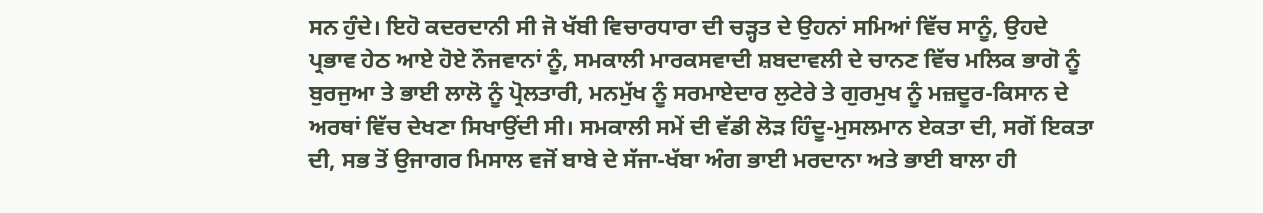ਸਨ ਹੁੰਦੇ। ਇਹੋ ਕਦਰਦਾਨੀ ਸੀ ਜੋ ਖੱਬੀ ਵਿਚਾਰਧਾਰਾ ਦੀ ਚੜ੍ਹਤ ਦੇ ਉਹਨਾਂ ਸਮਿਆਂ ਵਿੱਚ ਸਾਨੂੰ, ਉਹਦੇ ਪ੍ਰਭਾਵ ਹੇਠ ਆਏ ਹੋਏ ਨੌਜਵਾਨਾਂ ਨੂੰ, ਸਮਕਾਲੀ ਮਾਰਕਸਵਾਦੀ ਸ਼ਬਦਾਵਲੀ ਦੇ ਚਾਨਣ ਵਿੱਚ ਮਲਿਕ ਭਾਗੋ ਨੂੰ ਬੁਰਜੁਆ ਤੇ ਭਾਈ ਲਾਲੋ ਨੂੰ ਪ੍ਰੋਲਤਾਰੀ, ਮਨਮੁੱਖ ਨੂੰ ਸਰਮਾਏਦਾਰ ਲੁਟੇਰੇ ਤੇ ਗੁਰਮੁਖ ਨੂੰ ਮਜ਼ਦੂਰ-ਕਿਸਾਨ ਦੇ ਅਰਥਾਂ ਵਿੱਚ ਦੇਖਣਾ ਸਿਖਾਉਂਦੀ ਸੀ। ਸਮਕਾਲੀ ਸਮੇਂ ਦੀ ਵੱਡੀ ਲੋੜ ਹਿੰਦੂ-ਮੁਸਲਮਾਨ ਏਕਤਾ ਦੀ, ਸਗੋਂ ਇਕਤਾ ਦੀ, ਸਭ ਤੋਂ ਉਜਾਗਰ ਮਿਸਾਲ ਵਜੋਂ ਬਾਬੇ ਦੇ ਸੱਜਾ-ਖੱਬਾ ਅੰਗ ਭਾਈ ਮਰਦਾਨਾ ਅਤੇ ਭਾਈ ਬਾਲਾ ਹੀ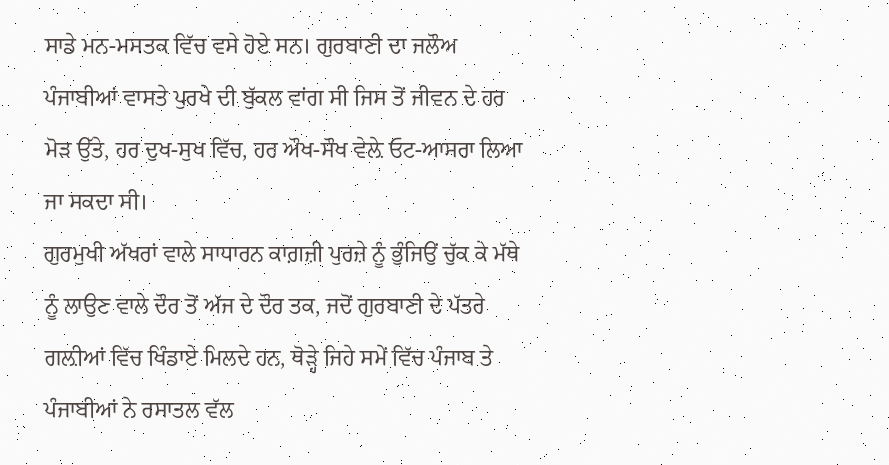ਸਾਡੇ ਮਨ-ਮਸਤਕ ਵਿੱਚ ਵਸੇ ਹੋਏ ਸਨ। ਗੁਰਬਾਣੀ ਦਾ ਜਲੌਅ ਪੰਜਾਬੀਆਂ ਵਾਸਤੇ ਪੁਰਖੇ ਦੀ ਬੁੱਕਲ ਵਾਂਗ ਸੀ ਜਿਸ ਤੋਂ ਜੀਵਨ ਦੇ ਹਰ ਮੋੜ ਉੱਤੇ, ਹਰ ਦੁਖ-ਸੁਖ ਵਿੱਚ, ਹਰ ਔਖ-ਸੌਖ ਵੇਲ਼ੇ ਓਟ-ਆਸਰਾ ਲਿਆ ਜਾ ਸਕਦਾ ਸੀ।
ਗੁਰਮੁਖੀ ਅੱਖਰਾਂ ਵਾਲੇ ਸਾਧਾਰਨ ਕਾਗ਼ਜ਼ੀ ਪੁਰਜ਼ੇ ਨੂੰ ਭੁੰਜਿਉਂ ਚੁੱਕ ਕੇ ਮੱਥੇ ਨੂੰ ਲਾਉਣ ਵਾਲੇ ਦੌਰ ਤੋਂ ਅੱਜ ਦੇ ਦੌਰ ਤਕ, ਜਦੋਂ ਗੁਰਬਾਣੀ ਦੇ ਪੱਤਰੇ ਗਲ਼ੀਆਂ ਵਿੱਚ ਖਿੰਡਾਏ ਮਿਲਦੇ ਹਨ, ਥੋੜ੍ਹੇ ਜਿਹੇ ਸਮੇਂ ਵਿੱਚ ਪੰਜਾਬ ਤੇ ਪੰਜਾਬੀਆਂ ਨੇ ਰਸਾਤਲ ਵੱਲ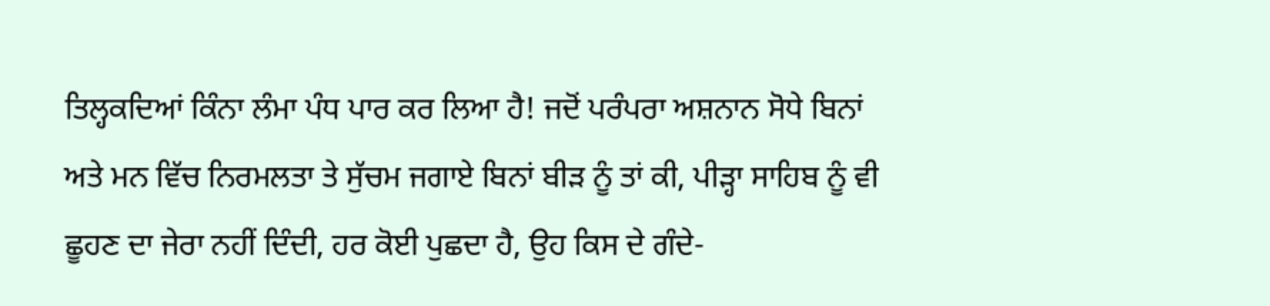ਤਿਲ੍ਹਕਦਿਆਂ ਕਿੰਨਾ ਲੰਮਾ ਪੰਧ ਪਾਰ ਕਰ ਲਿਆ ਹੈ! ਜਦੋਂ ਪਰੰਪਰਾ ਅਸ਼ਨਾਨ ਸੋਧੇ ਬਿਨਾਂ ਅਤੇ ਮਨ ਵਿੱਚ ਨਿਰਮਲਤਾ ਤੇ ਸੁੱਚਮ ਜਗਾਏ ਬਿਨਾਂ ਬੀੜ ਨੂੰ ਤਾਂ ਕੀ, ਪੀੜ੍ਹਾ ਸਾਹਿਬ ਨੂੰ ਵੀ ਛੂਹਣ ਦਾ ਜੇਰਾ ਨਹੀਂ ਦਿੰਦੀ, ਹਰ ਕੋਈ ਪੁਛਦਾ ਹੈ, ਉਹ ਕਿਸ ਦੇ ਗੰਦੇ-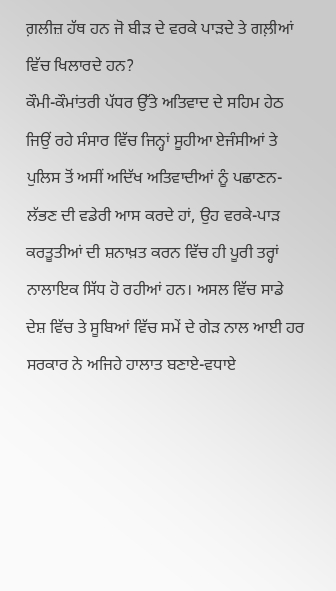ਗ਼ਲੀਜ਼ ਹੱਥ ਹਨ ਜੋ ਬੀੜ ਦੇ ਵਰਕੇ ਪਾੜਦੇ ਤੇ ਗਲ਼ੀਆਂ ਵਿੱਚ ਖਿਲਾਰਦੇ ਹਨ?
ਕੌਮੀ-ਕੌਮਾਂਤਰੀ ਪੱਧਰ ਉੱਤੇ ਅਤਿਵਾਦ ਦੇ ਸਹਿਮ ਹੇਠ ਜਿਉਂ ਰਹੇ ਸੰਸਾਰ ਵਿੱਚ ਜਿਨ੍ਹਾਂ ਸੂਹੀਆ ਏਜੰਸੀਆਂ ਤੇ ਪੁਲਿਸ ਤੋਂ ਅਸੀਂ ਅਦਿੱਖ ਅਤਿਵਾਦੀਆਂ ਨੂੰ ਪਛਾਣਨ-ਲੱਭਣ ਦੀ ਵਡੇਰੀ ਆਸ ਕਰਦੇ ਹਾਂ, ਉਹ ਵਰਕੇ-ਪਾੜ ਕਰਤੂਤੀਆਂ ਦੀ ਸ਼ਨਾਖ਼ਤ ਕਰਨ ਵਿੱਚ ਹੀ ਪੂਰੀ ਤਰ੍ਹਾਂ ਨਾਲਾਇਕ ਸਿੱਧ ਹੋ ਰਹੀਆਂ ਹਨ। ਅਸਲ ਵਿੱਚ ਸਾਡੇ ਦੇਸ਼ ਵਿੱਚ ਤੇ ਸੂਬਿਆਂ ਵਿੱਚ ਸਮੇਂ ਦੇ ਗੇੜ ਨਾਲ ਆਈ ਹਰ ਸਰਕਾਰ ਨੇ ਅਜਿਹੇ ਹਾਲਾਤ ਬਣਾਏ-ਵਧਾਏ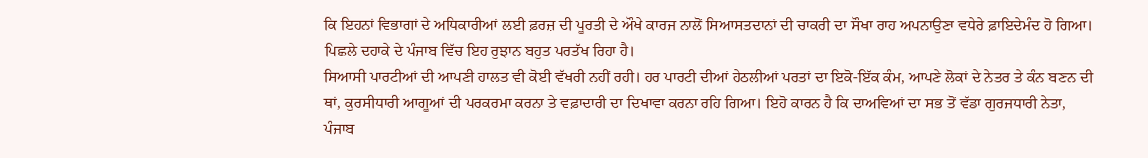ਕਿ ਇਹਨਾਂ ਵਿਭਾਗਾਂ ਦੇ ਅਧਿਕਾਰੀਆਂ ਲਈ ਫ਼ਰਜ਼ ਦੀ ਪੂਰਤੀ ਦੇ ਔਖੇ ਕਾਰਜ ਨਾਲੋਂ ਸਿਆਸਤਦਾਨਾਂ ਦੀ ਚਾਕਰੀ ਦਾ ਸੌਖਾ ਰਾਹ ਅਪਨਾਉਣਾ ਵਧੇਰੇ ਫ਼ਾਇਦੇਮੰਦ ਹੋ ਗਿਆ। ਪਿਛਲੇ ਦਹਾਕੇ ਦੇ ਪੰਜਾਬ ਵਿੱਚ ਇਹ ਰੁਝਾਨ ਬਹੁਤ ਪਰਤੱਖ ਰਿਹਾ ਹੈ।
ਸਿਆਸੀ ਪਾਰਟੀਆਂ ਦੀ ਆਪਣੀ ਹਾਲਤ ਵੀ ਕੋਈ ਵੱਖਰੀ ਨਹੀਂ ਰਹੀ। ਹਰ ਪਾਰਟੀ ਦੀਆਂ ਹੇਠਲੀਆਂ ਪਰਤਾਂ ਦਾ ਇਕੋ-ਇੱਕ ਕੰਮ, ਆਪਣੇ ਲੋਕਾਂ ਦੇ ਨੇਤਰ ਤੇ ਕੰਨ ਬਣਨ ਦੀ ਥਾਂ, ਕੁਰਸੀਧਾਰੀ ਆਗੂਆਂ ਦੀ ਪਰਕਰਮਾ ਕਰਨਾ ਤੇ ਵਫ਼ਾਦਾਰੀ ਦਾ ਦਿਖਾਵਾ ਕਰਨਾ ਰਹਿ ਗਿਆ। ਇਹੋ ਕਾਰਨ ਹੈ ਕਿ ਦਾਅਵਿਆਂ ਦਾ ਸਭ ਤੋਂ ਵੱਡਾ ਗੁਰਜਧਾਰੀ ਨੇਤਾ, ਪੰਜਾਬ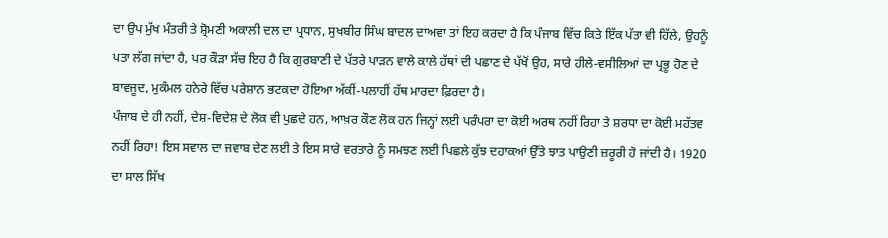ਦਾ ਉਪ ਮੁੱਖ ਮੰਤਰੀ ਤੇ ਸ਼੍ਰੋਮਣੀ ਅਕਾਲੀ ਦਲ ਦਾ ਪ੍ਰਧਾਨ, ਸੁਖਬੀਰ ਸਿੰਘ ਬਾਦਲ ਦਾਅਵਾ ਤਾਂ ਇਹ ਕਰਦਾ ਹੈ ਕਿ ਪੰਜਾਬ ਵਿੱਚ ਕਿਤੇ ਇੱਕ ਪੱਤਾ ਵੀ ਹਿੱਲੇ, ਉਹਨੂੰ ਪਤਾ ਲੱਗ ਜਾਂਦਾ ਹੈ, ਪਰ ਕੌੜਾ ਸੱਚ ਇਹ ਹੈ ਕਿ ਗੁਰਬਾਣੀ ਦੇ ਪੱਤਰੇ ਪਾੜਨ ਵਾਲੇ ਕਾਲੇ ਹੱਥਾਂ ਦੀ ਪਛਾਣ ਦੇ ਪੱਖੋਂ ਉਹ, ਸਾਰੇ ਹੀਲੇ-ਵਸੀਲਿਆਂ ਦਾ ਪ੍ਰਭੂ ਹੋਣ ਦੇ ਬਾਵਜੂਦ, ਮੁਕੰਮਲ ਹਨੇਰੇ ਵਿੱਚ ਪਰੇਸ਼ਾਨ ਭਟਕਦਾ ਹੋਇਆ ਅੱਕੀਂ-ਪਲਾਹੀਂ ਹੱਥ ਮਾਰਦਾ ਫ਼ਿਰਦਾ ਹੈ।
ਪੰਜਾਬ ਦੇ ਹੀ ਨਹੀਂ, ਦੇਸ਼-ਵਿਦੇਸ਼ ਦੇ ਲੋਕ ਵੀ ਪੁਛਦੇ ਹਨ, ਆਖ਼ਰ ਕੌਣ ਲੋਕ ਹਨ ਜਿਨ੍ਹਾਂ ਲਈ ਪਰੰਪਰਾ ਦਾ ਕੋਈ ਅਰਥ ਨਹੀਂ ਰਿਹਾ ਤੇ ਸ਼ਰਧਾ ਦਾ ਕੋਈ ਮਹੱਤਵ ਨਹੀਂ ਰਿਹਾ! ਇਸ ਸਵਾਲ ਦਾ ਜਵਾਬ ਦੇਣ ਲਈ ਤੇ ਇਸ ਸਾਰੇ ਵਰਤਾਰੇ ਨੂੰ ਸਮਝਣ ਲਈ ਪਿਛਲੇ ਕੁੱਝ ਦਹਾਕਆਂ ਉੱਤੇ ਝਾਤ ਪਾਉਣੀ ਜ਼ਰੂਰੀ ਹੋ ਜਾਂਦੀ ਹੈ। 1920 ਦਾ ਸਾਲ ਸਿੱਖ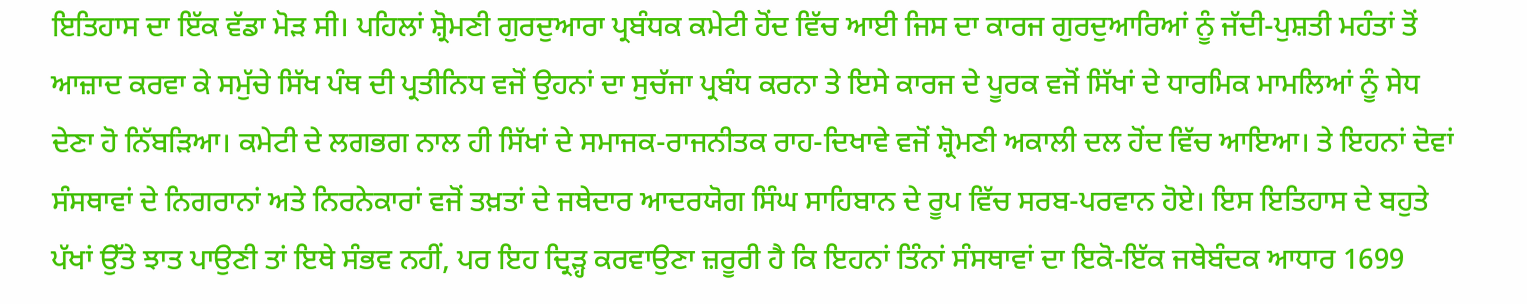ਇਤਿਹਾਸ ਦਾ ਇੱਕ ਵੱਡਾ ਮੋੜ ਸੀ। ਪਹਿਲਾਂ ਸ਼੍ਰੋਮਣੀ ਗੁਰਦੁਆਰਾ ਪ੍ਰਬੰਧਕ ਕਮੇਟੀ ਹੋਂਦ ਵਿੱਚ ਆਈ ਜਿਸ ਦਾ ਕਾਰਜ ਗੁਰਦੁਆਰਿਆਂ ਨੂੰ ਜੱਦੀ-ਪੁਸ਼ਤੀ ਮਹੰਤਾਂ ਤੋਂ ਆਜ਼ਾਦ ਕਰਵਾ ਕੇ ਸਮੁੱਚੇ ਸਿੱਖ ਪੰਥ ਦੀ ਪ੍ਰਤੀਨਿਧ ਵਜੋਂ ਉਹਨਾਂ ਦਾ ਸੁਚੱਜਾ ਪ੍ਰਬੰਧ ਕਰਨਾ ਤੇ ਇਸੇ ਕਾਰਜ ਦੇ ਪੂਰਕ ਵਜੋਂ ਸਿੱਖਾਂ ਦੇ ਧਾਰਮਿਕ ਮਾਮਲਿਆਂ ਨੂੰ ਸੇਧ ਦੇਣਾ ਹੋ ਨਿੱਬੜਿਆ। ਕਮੇਟੀ ਦੇ ਲਗਭਗ ਨਾਲ ਹੀ ਸਿੱਖਾਂ ਦੇ ਸਮਾਜਕ-ਰਾਜਨੀਤਕ ਰਾਹ-ਦਿਖਾਵੇ ਵਜੋਂ ਸ਼੍ਰੋਮਣੀ ਅਕਾਲੀ ਦਲ ਹੋਂਦ ਵਿੱਚ ਆਇਆ। ਤੇ ਇਹਨਾਂ ਦੋਵਾਂ ਸੰਸਥਾਵਾਂ ਦੇ ਨਿਗਰਾਨਾਂ ਅਤੇ ਨਿਰਨੇਕਾਰਾਂ ਵਜੋਂ ਤਖ਼ਤਾਂ ਦੇ ਜਥੇਦਾਰ ਆਦਰਯੋਗ ਸਿੰਘ ਸਾਹਿਬਾਨ ਦੇ ਰੂਪ ਵਿੱਚ ਸਰਬ-ਪਰਵਾਨ ਹੋਏ। ਇਸ ਇਤਿਹਾਸ ਦੇ ਬਹੁਤੇ ਪੱਖਾਂ ਉੱਤੇ ਝਾਤ ਪਾਉਣੀ ਤਾਂ ਇਥੇ ਸੰਭਵ ਨਹੀਂ, ਪਰ ਇਹ ਦ੍ਰਿੜ੍ਹ ਕਰਵਾਉਣਾ ਜ਼ਰੂਰੀ ਹੈ ਕਿ ਇਹਨਾਂ ਤਿੰਨਾਂ ਸੰਸਥਾਵਾਂ ਦਾ ਇਕੋ-ਇੱਕ ਜਥੇਬੰਦਕ ਆਧਾਰ 1699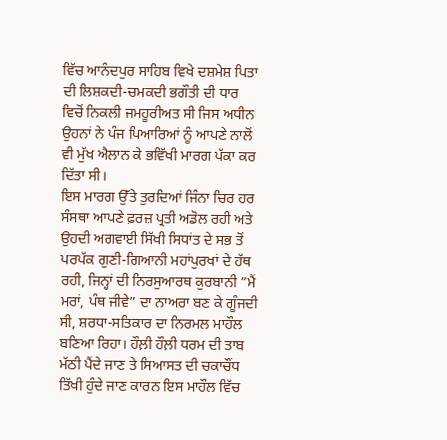ਵਿੱਚ ਆਨੰਦਪੁਰ ਸਾਹਿਬ ਵਿਖੇ ਦਸ਼ਮੇਸ਼ ਪਿਤਾ ਦੀ ਲਿਸ਼ਕਦੀ-ਚਮਕਦੀ ਭਗੌਤੀ ਦੀ ਧਾਰ ਵਿਚੋਂ ਨਿਕਲੀ ਜਮਹੂਰੀਅਤ ਸੀ ਜਿਸ ਅਧੀਨ ਉਹਨਾਂ ਨੇ ਪੰਜ ਪਿਆਰਿਆਂ ਨੂੰ ਆਪਣੇ ਨਾਲੋਂ ਵੀ ਮੁੱਖ ਐਲਾਨ ਕੇ ਭਵਿੱਖੀ ਮਾਰਗ ਪੱਕਾ ਕਰ ਦਿੱਤਾ ਸੀ।
ਇਸ ਮਾਰਗ ਉੱਤੇ ਤੁਰਦਿਆਂ ਜਿੰਨਾ ਚਿਰ ਹਰ ਸੰਸਥਾ ਆਪਣੇ ਫ਼ਰਜ਼ ਪ੍ਰਤੀ ਅਡੋਲ ਰਹੀ ਅਤੇ ਉਹਦੀ ਅਗਵਾਈ ਸਿੱਖੀ ਸਿਧਾਂਤ ਦੇ ਸਭ ਤੋਂ ਪਰਪੱਕ ਗੁਣੀ-ਗਿਆਨੀ ਮਹਾਂਪੁਰਖਾਂ ਦੇ ਹੱਥ ਰਹੀ, ਜਿਨ੍ਹਾਂ ਦੀ ਨਿਰਸੁਆਰਥ ਕੁਰਬਾਨੀ ”ਮੈਂ ਮਰਾਂ, ਪੰਥ ਜੀਵੇ” ਦਾ ਨਾਅਰਾ ਬਣ ਕੇ ਗੂੰਜਦੀ ਸੀ, ਸ਼ਰਧਾ-ਸਤਿਕਾਰ ਦਾ ਨਿਰਮਲ ਮਾਹੌਲ ਬਣਿਆ ਰਿਹਾ। ਹੌਲ਼ੀ ਹੌਲ਼ੀ ਧਰਮ ਦੀ ਤਾਬ ਮੱਠੀ ਪੈਂਦੇ ਜਾਣ ਤੇ ਸਿਆਸਤ ਦੀ ਚਕਾਚੌਂਧ ਤਿੱਖੀ ਹੁੰਦੇ ਜਾਣ ਕਾਰਨ ਇਸ ਮਾਹੌਲ ਵਿੱਚ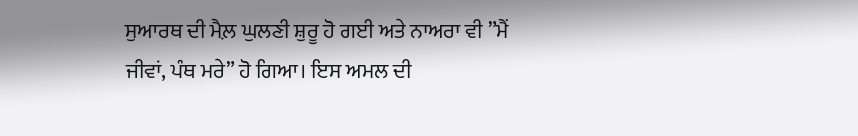ਸੁਆਰਥ ਦੀ ਮੈਲ਼ ਘੁਲਣੀ ਸ਼ੁਰੂ ਹੋ ਗਈ ਅਤੇ ਨਾਅਰਾ ਵੀ ”ਮੈਂ ਜੀਵਾਂ, ਪੰਥ ਮਰੇ” ਹੋ ਗਿਆ। ਇਸ ਅਮਲ ਦੀ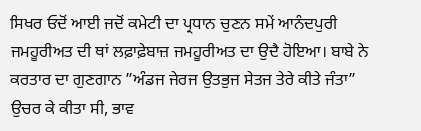ਸਿਖਰ ਓਦੋਂ ਆਈ ਜਦੋਂ ਕਮੇਟੀ ਦਾ ਪ੍ਰਧਾਨ ਚੁਣਨ ਸਮੇਂ ਆਨੰਦਪੁਰੀ ਜਮਹੂਰੀਅਤ ਦੀ ਥਾਂ ਲਫ਼ਾਫ਼ੇਬਾਜ਼ ਜਮਹੂਰੀਅਤ ਦਾ ਉਦੈ ਹੋਇਆ। ਬਾਬੇ ਨੇ ਕਰਤਾਰ ਦਾ ਗੁਣਗਾਨ ”ਅੰਡਜ ਜੇਰਜ ਉਤਭੁਜ ਸੇਤਜ ਤੇਰੇ ਕੀਤੇ ਜੰਤਾ” ਉਚਰ ਕੇ ਕੀਤਾ ਸੀ, ਭਾਵ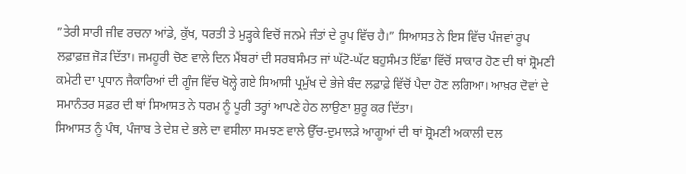”ਤੇਰੀ ਸਾਰੀ ਜੀਵ ਰਚਨਾ ਆਂਡੇ, ਕੁੱਖ, ਧਰਤੀ ਤੇ ਮੁੜ੍ਹਕੇ ਵਿਚੋਂ ਜਨਮੇ ਜੰਤਾਂ ਦੇ ਰੂਪ ਵਿੱਚ ਹੈ।” ਸਿਆਸਤ ਨੇ ਇਸ ਵਿੱਚ ਪੰਜਵਾਂ ਰੂਪ ਲਫ਼ਾਫ਼ਜ਼ ਜੋੜ ਦਿੱਤਾ। ਜਮਹੂਰੀ ਚੋਣ ਵਾਲੇ ਦਿਨ ਮੈਂਬਰਾਂ ਦੀ ਸਰਬਸੰਮਤ ਜਾਂ ਘੱਟੋ-ਘੱਟ ਬਹੁਸੰਮਤ ਇੱਛਾ ਵਿੱਚੋਂ ਸਾਕਾਰ ਹੋਣ ਦੀ ਥਾਂ ਸ਼੍ਰੋਮਣੀ ਕਮੇਟੀ ਦਾ ਪ੍ਰਧਾਨ ਜੈਕਾਰਿਆਂ ਦੀ ਗੂੰਜ ਵਿੱਚ ਖੋਲ੍ਹੇ ਗਏ ਸਿਆਸੀ ਪ੍ਰਮੁੱਖ ਦੇ ਭੇਜੇ ਬੰਦ ਲਫ਼ਾਫ਼ੇ ਵਿੱਚੋਂ ਪੈਦਾ ਹੋਣ ਲਗਿਆ। ਆਖ਼ਰ ਦੋਵਾਂ ਦੇ ਸਮਾਨੰਤਰ ਸਫ਼ਰ ਦੀ ਥਾਂ ਸਿਆਸਤ ਨੇ ਧਰਮ ਨੂੰ ਪੂਰੀ ਤਰ੍ਹਾਂ ਆਪਣੇ ਹੇਠ ਲਾਉਣਾ ਸ਼ੁਰੂ ਕਰ ਦਿੱਤਾ।
ਸਿਆਸਤ ਨੂੰ ਪੰਥ, ਪੰਜਾਬ ਤੇ ਦੇਸ਼ ਦੇ ਭਲੇ ਦਾ ਵਸੀਲਾ ਸਮਝਣ ਵਾਲੇ ਉੱਚ-ਦੁਮਾਲੜੇ ਆਗੂਆਂ ਦੀ ਥਾਂ ਸ਼੍ਰੋਮਣੀ ਅਕਾਲੀ ਦਲ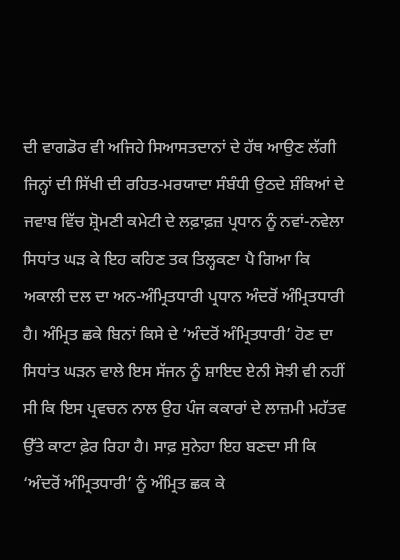ਦੀ ਵਾਗਡੋਰ ਵੀ ਅਜਿਹੇ ਸਿਆਸਤਦਾਨਾਂ ਦੇ ਹੱਥ ਆਉਣ ਲੱਗੀ ਜਿਨ੍ਹਾਂ ਦੀ ਸਿੱਖੀ ਦੀ ਰਹਿਤ-ਮਰਯਾਦਾ ਸੰਬੰਧੀ ਉਠਦੇ ਸ਼ੰਕਿਆਂ ਦੇ ਜਵਾਬ ਵਿੱਚ ਸ਼੍ਰੋਮਣੀ ਕਮੇਟੀ ਦੇ ਲਫ਼ਾਫ਼ਜ਼ ਪ੍ਰਧਾਨ ਨੂੰ ਨਵਾਂ-ਨਵੇਲਾ ਸਿਧਾਂਤ ਘੜ ਕੇ ਇਹ ਕਹਿਣ ਤਕ ਤਿਲ੍ਹਕਣਾ ਪੈ ਗਿਆ ਕਿ ਅਕਾਲੀ ਦਲ ਦਾ ਅਨ-ਅੰਮ੍ਰਿਤਧਾਰੀ ਪ੍ਰਧਾਨ ਅੰਦਰੋਂ ਅੰਮ੍ਰਿਤਧਾਰੀ ਹੈ। ਅੰਮ੍ਰਿਤ ਛਕੇ ਬਿਨਾਂ ਕਿਸੇ ਦੇ ‘ਅੰਦਰੋਂ ਅੰਮ੍ਰਿਤਧਾਰੀ’ ਹੋਣ ਦਾ ਸਿਧਾਂਤ ਘੜਨ ਵਾਲੇ ਇਸ ਸੱਜਨ ਨੂੰ ਸ਼ਾਇਦ ਏਨੀ ਸੋਝੀ ਵੀ ਨਹੀਂ ਸੀ ਕਿ ਇਸ ਪ੍ਰਵਚਨ ਨਾਲ ਉਹ ਪੰਜ ਕਕਾਰਾਂ ਦੇ ਲਾਜ਼ਮੀ ਮਹੱਤਵ ਉੱਤੇ ਕਾਟਾ ਫ਼ੇਰ ਰਿਹਾ ਹੈ। ਸਾਫ਼ ਸੁਨੇਹਾ ਇਹ ਬਣਦਾ ਸੀ ਕਿ ‘ਅੰਦਰੋਂ ਅੰਮ੍ਰਿਤਧਾਰੀ’ ਨੂੰ ਅੰਮ੍ਰਿਤ ਛਕ ਕੇ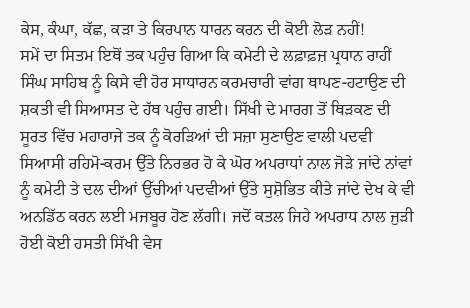ਕੇਸ, ਕੰਘਾ, ਕੱਛ, ਕੜਾ ਤੇ ਕਿਰਪਾਨ ਧਾਰਨ ਕਰਨ ਦੀ ਕੋਈ ਲੋੜ ਨਹੀਂ!
ਸਮੇਂ ਦਾ ਸਿਤਮ ਇਥੋਂ ਤਕ ਪਹੁੰਚ ਗਿਆ ਕਿ ਕਮੇਟੀ ਦੇ ਲਫ਼ਾਫ਼ਜ਼ ਪ੍ਰਧਾਨ ਰਾਹੀਂ ਸਿੰਘ ਸਾਹਿਬ ਨੂੰ ਕਿਸੇ ਵੀ ਹੋਰ ਸਾਧਾਰਨ ਕਰਮਚਾਰੀ ਵਾਂਗ ਥਾਪਣ-ਹਟਾਉਣ ਦੀ ਸ਼ਕਤੀ ਵੀ ਸਿਆਸਤ ਦੇ ਹੱਥ ਪਹੁੰਚ ਗਈ। ਸਿੱਖੀ ਦੇ ਮਾਰਗ ਤੋਂ ਥਿੜਕਣ ਦੀ ਸੂਰਤ ਵਿੱਚ ਮਹਾਰਾਜੇ ਤਕ ਨੂੰ ਕੋਰੜਿਆਂ ਦੀ ਸਜ਼ਾ ਸੁਣਾਉਣ ਵਾਲੀ ਪਦਵੀ ਸਿਆਸੀ ਰਹਿਮੋ-ਕਰਮ ਉੱਤੇ ਨਿਰਭਰ ਹੋ ਕੇ ਘੋਰ ਅਪਰਾਧਾਂ ਨਾਲ ਜੋੜੇ ਜਾਂਦੇ ਨਾਂਵਾਂ ਨੂੰ ਕਮੇਟੀ ਤੇ ਦਲ ਦੀਆਂ ਉੱਚੀਆਂ ਪਦਵੀਆਂ ਉੱਤੇ ਸੁਸ਼ੋਭਿਤ ਕੀਤੇ ਜਾਂਦੇ ਦੇਖ ਕੇ ਵੀ ਅਨਡਿੱਠ ਕਰਨ ਲਈ ਮਜਬੂਰ ਹੋਣ ਲੱਗੀ। ਜਦੋਂ ਕਤਲ ਜਿਹੇ ਅਪਰਾਧ ਨਾਲ ਜੁੜੀ ਹੋਈ ਕੋਈ ਹਸਤੀ ਸਿੱਖੀ ਵੇਸ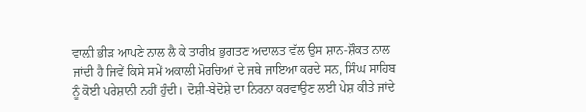ਵਾਲ਼ੀ ਭੀੜ ਆਪਣੇ ਨਾਲ ਲੈ ਕੇ ਤਾਰੀਖ਼ ਭੁਗਤਣ ਅਦਾਲਤ ਵੱਲ ਉਸ ਸ਼ਾਨ-ਸ਼ੌਕਤ ਨਾਲ ਜਾਂਦੀ ਹੈ ਜਿਵੇਂ ਕਿਸੇ ਸਮੇਂ ਅਕਾਲੀ ਮੋਰਚਿਆਂ ਦੇ ਜਥੇ ਜਾਇਆ ਕਰਦੇ ਸਨ, ਸਿੰਘ ਸਾਹਿਬ ਨੂੰ ਕੋਈ ਪਰੇਸ਼ਾਨੀ ਨਹੀਂ ਹੁੰਦੀ। ਦੋਸ਼ੀ-ਬੇਦੋਸ਼ੇ ਦਾ ਨਿਰਨਾ ਕਰਵਾਉਣ ਲਈ ਪੇਸ਼ ਕੀਤੇ ਜਾਂਦੇ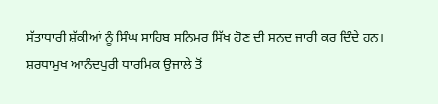ਸੱਤਾਧਾਰੀ ਸ਼ੱਕੀਆਂ ਨੂੰ ਸਿੰਘ ਸਾਹਿਬ ਸਨਿਮਰ ਸਿੱਖ ਹੋਣ ਦੀ ਸਨਦ ਜਾਰੀ ਕਰ ਦਿੰਦੇ ਹਨ।
ਸ਼ਰਧਾਮੁਖ ਆਨੰਦਪੁਰੀ ਧਾਰਮਿਕ ਉਜਾਲੇ ਤੋਂ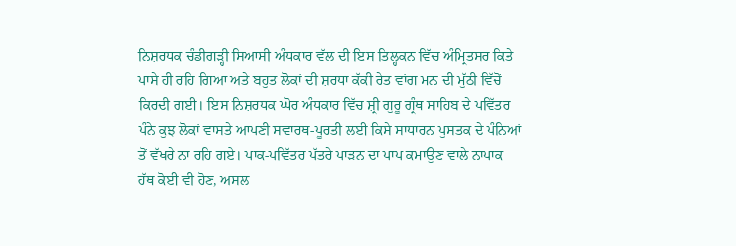ਨਿਸ਼ਰਧਕ ਚੰਡੀਗੜ੍ਹੀ ਸਿਆਸੀ ਅੰਧਕਾਰ ਵੱਲ ਦੀ ਇਸ ਤਿਲ੍ਹਕਨ ਵਿੱਚ ਅੰਮ੍ਰਿਤਸਰ ਕਿਤੇ ਪਾਸੇ ਹੀ ਰਹਿ ਗਿਆ ਅਤੇ ਬਹੁਤ ਲੋਕਾਂ ਦੀ ਸ਼ਰਧਾ ਕੱਕੀ ਰੇਤ ਵਾਂਗ ਮਨ ਦੀ ਮੁੱਠੀ ਵਿੱਚੋਂ ਕਿਰਦੀ ਗਈ। ਇਸ ਨਿਸ਼ਰਧਕ ਘੋਰ ਅੰਧਕਾਰ ਵਿੱਚ ਸ਼੍ਰੀ ਗੁਰੂ ਗ੍ਰੰਥ ਸਾਹਿਬ ਦੇ ਪਵਿੱਤਰ ਪੰਨੇ ਕੁਝ ਲੋਕਾਂ ਵਾਸਤੇ ਆਪਣੀ ਸਵਾਰਥ-ਪੂਰਤੀ ਲਈ ਕਿਸੇ ਸਾਧਾਰਨ ਪੁਸਤਕ ਦੇ ਪੰਨਿਆਂ ਤੋਂ ਵੱਖਰੇ ਨਾ ਰਹਿ ਗਏ। ਪਾਕ-ਪਵਿੱਤਰ ਪੱਤਰੇ ਪਾੜਨ ਦਾ ਪਾਪ ਕਮਾਉਣ ਵਾਲੇ ਨਾਪਾਕ ਹੱਥ ਕੋਈ ਵੀ ਹੋਣ, ਅਸਲ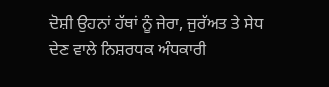ਦੋਸ਼ੀ ਉਹਨਾਂ ਹੱਥਾਂ ਨੂੰ ਜੇਰਾ, ਜੁਰੱਅਤ ਤੇ ਸੇਧ ਦੇਣ ਵਾਲੇ ਨਿਸ਼ਰਧਕ ਅੰਧਕਾਰੀ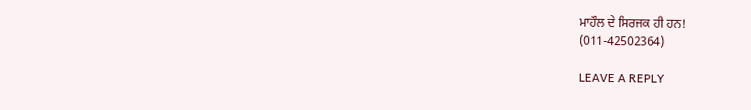ਮਾਹੌਲ ਦੇ ਸਿਰਜਕ ਹੀ ਹਨ!
(011-42502364)

LEAVE A REPLY